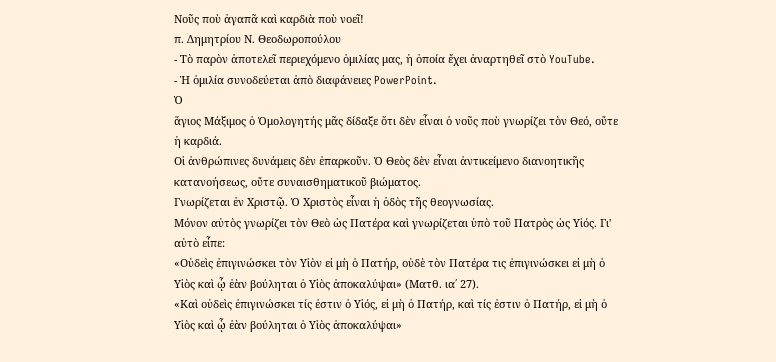Νοῦς ποὺ ἀγαπᾶ καὶ καρδιὰ ποὺ νοεῖ!
π. Δημητρίου Ν. Θεοδωροπούλου
- Τὸ παρὸν ἀποτελεῖ περιεχόμενο ὁμιλίας μας, ἡ ὁποία ἔχει ἀναρτηθεῖ στὸ YouTube.
- Ἡ ὁμιλία συνοδεύεται ἀπὸ διαφάνειες PowerPoint.
Ὁ
ἅγιος Μάξιμος ὁ Ὁμολογητής μᾶς δίδαξε ὅτι δὲν εἶναι ὁ νοῦς ποὺ γνωρίζει τὸν Θεό, οὔτε ἡ καρδιά.
Οἱ ἀνθρώπινες δυνάμεις δὲν ἐπαρκοῦν. Ὁ Θεὸς δὲν εἶναι ἀντικείμενο διανοητικῆς κατανοήσεως, οὔτε συναισθηματικοῦ βιώματος.
Γνωρίζεται ἐν Χριστῷ. Ὁ Χριστὸς εἶναι ἡ ὁδὸς τῆς θεογνωσίας.
Μόνον αὐτὸς γνωρίζει τὸν Θεὸ ὡς Πατέρα καὶ γνωρίζεται ὑπὸ τοῦ Πατρὸς ὡς Υἱός. Γι' αὐτὸ εἶπε:
«Οὐδεὶς ἐπιγινώσκει τὸν Υἱὸν εἰ μὴ ὁ Πατήρ, οὐδὲ τὸν Πατέρα τις ἐπιγινώσκει εἰ μὴ ὁ Υἱὸς καὶ ᾧ ἐὰν βούληται ὁ Υἱὸς ἀποκαλύψαι» (Ματθ. ια΄ 27).
«Καὶ οὐδεὶς ἐπιγινώσκει τίς ἐστιν ὁ Υἱός, εἰ μὴ ὁ Πατήρ, καὶ τίς ἐστιν ὁ Πατήρ, εἰ μὴ ὁ Υἱὸς καὶ ᾧ ἐὰν βούληται ὁ Υἱὸς ἀποκαλύψαι»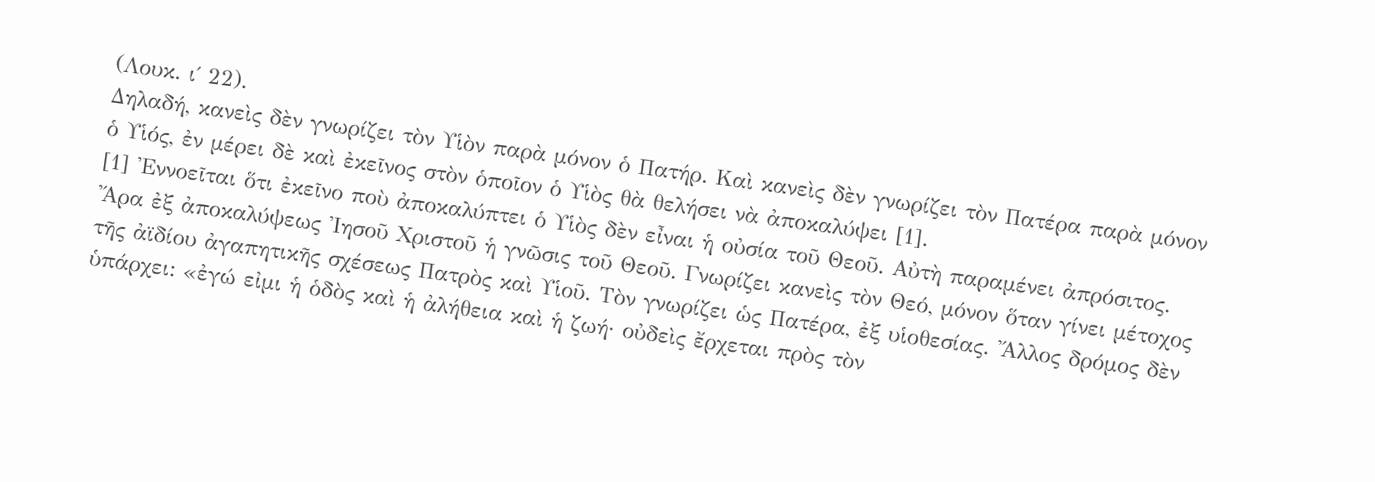(Λουκ. ι΄ 22).
Δηλαδή, κανεὶς δὲν γνωρίζει τὸν Υἱὸν παρὰ μόνον ὁ Πατήρ. Καὶ κανεὶς δὲν γνωρίζει τὸν Πατέρα παρὰ μόνον ὁ Υἱός, ἐν μέρει δὲ καὶ ἐκεῖνος στὸν ὁποῖον ὁ Υἱὸς θὰ θελήσει νὰ ἀποκαλύψει [1].
[1] Ἐννοεῖται ὅτι ἐκεῖνο ποὺ ἀποκαλύπτει ὁ Υἱὸς δὲν εἶναι ἡ οὐσία τοῦ Θεοῦ. Αὐτὴ παραμένει ἀπρόσιτος.
Ἄρα ἐξ ἀποκαλύψεως Ἰησοῦ Χριστοῦ ἡ γνῶσις τοῦ Θεοῦ. Γνωρίζει κανεὶς τὸν Θεό, μόνον ὅταν γίνει μέτοχος τῆς ἀϊδίου ἀγαπητικῆς σχέσεως Πατρὸς καὶ Υἱοῦ. Τὸν γνωρίζει ὡς Πατέρα, ἐξ υἱοθεσίας. Ἄλλος δρόμος δὲν ὑπάρχει: «ἐγώ εἰμι ἡ ὁδὸς καὶ ἡ ἀλήθεια καὶ ἡ ζωή· οὐδεὶς ἔρχεται πρὸς τὸν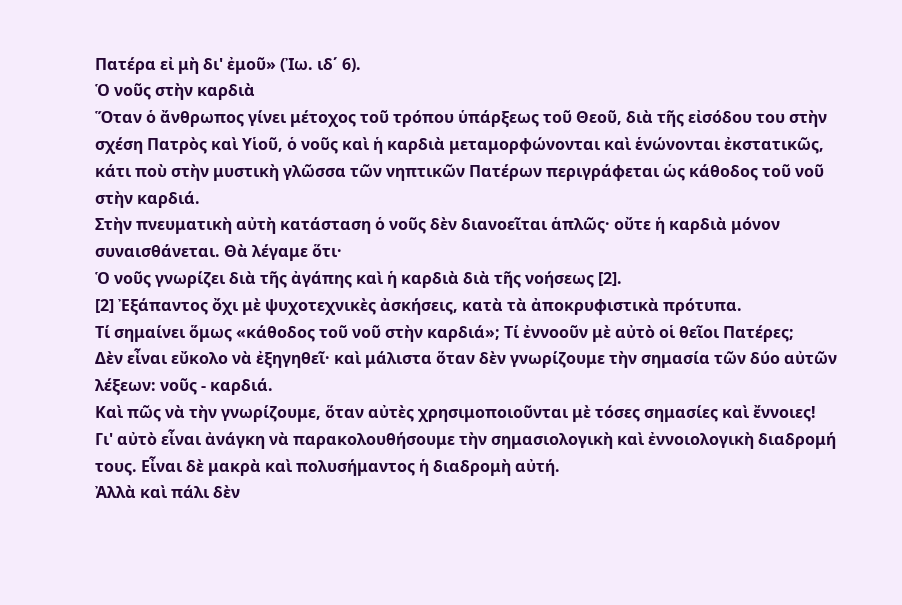Πατέρα εἰ μὴ δι' ἐμοῦ» (Ἰω. ιδ΄ 6).
Ὁ νοῦς στὴν καρδιὰ
Ὅταν ὁ ἄνθρωπος γίνει μέτοχος τοῦ τρόπου ὑπάρξεως τοῦ Θεοῦ, διὰ τῆς εἰσόδου του στὴν σχέση Πατρὸς καὶ Υἱοῦ, ὁ νοῦς καὶ ἡ καρδιὰ μεταμορφώνονται καὶ ἑνώνονται ἐκστατικῶς, κάτι ποὺ στὴν μυστικὴ γλῶσσα τῶν νηπτικῶν Πατέρων περιγράφεται ὡς κάθοδος τοῦ νοῦ στὴν καρδιά.
Στὴν πνευματικὴ αὐτὴ κατάσταση ὁ νοῦς δὲν διανοεῖται ἁπλῶς· οὔτε ἡ καρδιὰ μόνον συναισθάνεται. Θὰ λέγαμε ὅτι·
Ὁ νοῦς γνωρίζει διὰ τῆς ἀγάπης καὶ ἡ καρδιὰ διὰ τῆς νοήσεως [2].
[2] Ἐξάπαντος ὄχι μὲ ψυχοτεχνικὲς ἀσκήσεις, κατὰ τὰ ἀποκρυφιστικὰ πρότυπα.
Τί σημαίνει ὅμως «κάθοδος τοῦ νοῦ στὴν καρδιά»; Τί ἐννοοῦν μὲ αὐτὸ οἱ θεῖοι Πατέρες;
Δὲν εἶναι εὔκολο νὰ ἐξηγηθεῖ· καὶ μάλιστα ὅταν δὲν γνωρίζουμε τὴν σημασία τῶν δύο αὐτῶν λέξεων: νοῦς - καρδιά.
Καὶ πῶς νὰ τὴν γνωρίζουμε, ὅταν αὐτὲς χρησιμοποιοῦνται μὲ τόσες σημασίες καὶ ἔννοιες!
Γι' αὐτὸ εἶναι ἀνάγκη νὰ παρακολουθήσουμε τὴν σημασιολογικὴ καὶ ἐννοιολογικὴ διαδρομή τους. Εἶναι δὲ μακρὰ καὶ πολυσήμαντος ἡ διαδρομὴ αὐτή.
Ἀλλὰ καὶ πάλι δὲν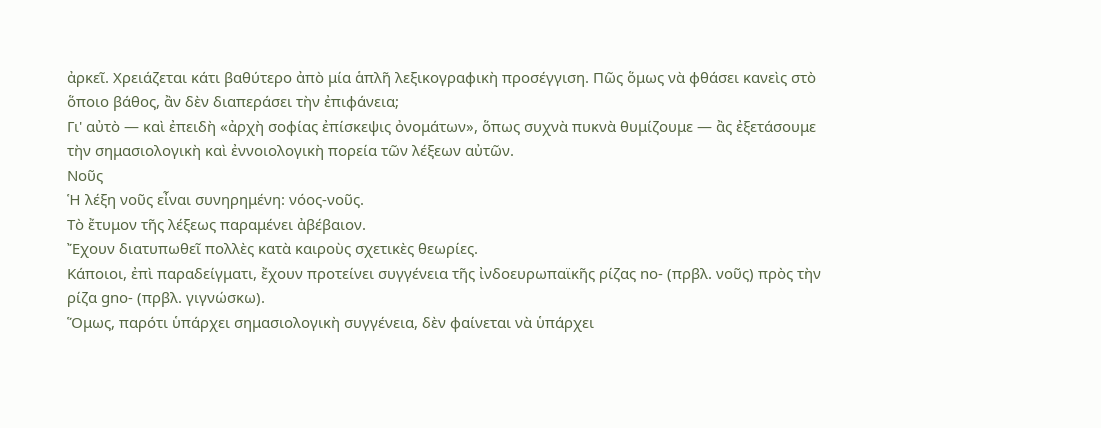ἀρκεῖ. Χρειάζεται κάτι βαθύτερο ἀπὸ μία ἁπλῆ λεξικογραφικὴ προσέγγιση. Πῶς ὅμως νὰ φθάσει κανεὶς στὸ ὅποιο βάθος, ἂν δὲν διαπεράσει τὴν ἐπιφάνεια;
Γι' αὐτὸ — καὶ ἐπειδὴ «ἀρχὴ σοφίας ἐπίσκεψις ὀνομάτων», ὅπως συχνὰ πυκνὰ θυμίζουμε — ἂς ἐξετάσουμε τὴν σημασιολογικὴ καὶ ἐννοιολογικὴ πορεία τῶν λέξεων αὐτῶν.
Νοῦς
Ἡ λέξη νοῦς εἶναι συνηρημένη: νόος-νοῦς.
Τὸ ἔτυμον τῆς λέξεως παραμένει ἀβέβαιον.
Ἔχουν διατυπωθεῖ πολλὲς κατὰ καιροὺς σχετικὲς θεωρίες.
Κάποιοι, ἐπὶ παραδείγματι, ἔχουν προτείνει συγγένεια τῆς ἰνδοευρωπαϊκῆς ρίζας no- (πρβλ. νοῦς) πρὸς τὴν ρίζα gno- (πρβλ. γιγνώσκω).
Ὅμως, παρότι ὑπάρχει σημασιολογικὴ συγγένεια, δὲν φαίνεται νὰ ὑπάρχει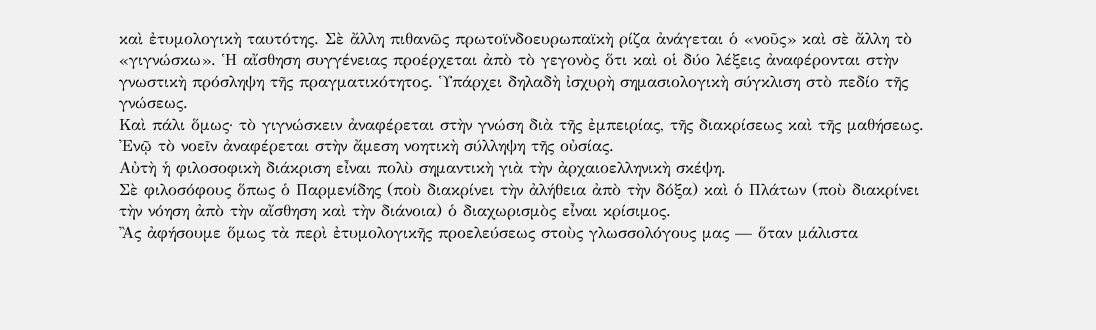καὶ ἐτυμολογικὴ ταυτότης. Σὲ ἄλλη πιθανῶς πρωτοϊνδοευρωπαϊκὴ ρίζα ἀνάγεται ὁ «νοῦς» καὶ σὲ ἄλλη τὸ «γιγνώσκω». Ἡ αἴσθηση συγγένειας προέρχεται ἀπὸ τὸ γεγονὸς ὅτι καὶ οἱ δύο λέξεις ἀναφέρονται στὴν γνωστικὴ πρόσληψη τῆς πραγματικότητος. Ὑπάρχει δηλαδὴ ἰσχυρὴ σημασιολογικὴ σύγκλιση στὸ πεδίο τῆς γνώσεως.
Καὶ πάλι ὅμως· τὸ γιγνώσκειν ἀναφέρεται στὴν γνώση διὰ τῆς ἐμπειρίας, τῆς διακρίσεως καὶ τῆς μαθήσεως.
Ἐνῷ τὸ νοεῖν ἀναφέρεται στὴν ἄμεση νοητικὴ σύλληψη τῆς οὐσίας.
Αὐτὴ ἡ φιλοσοφικὴ διάκριση εἶναι πολὺ σημαντικὴ γιὰ τὴν ἀρχαιοελληνικὴ σκέψη.
Σὲ φιλοσόφους ὅπως ὁ Παρμενίδης (ποὺ διακρίνει τὴν ἀλήθεια ἀπὸ τὴν δόξα) καὶ ὁ Πλάτων (ποὺ διακρίνει τὴν νόηση ἀπὸ τὴν αἴσθηση καὶ τὴν διάνοια) ὁ διαχωρισμὸς εἶναι κρίσιμος.
Ἂς ἀφήσουμε ὅμως τὰ περὶ ἐτυμολογικῆς προελεύσεως στοὺς γλωσσολόγους μας — ὅταν μάλιστα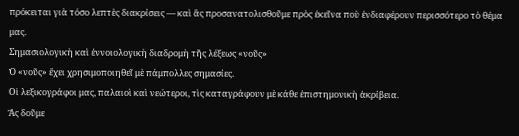πρόκειται γιὰ τόσο λεπτὲς διακρίσεις — καὶ ἂς προσανατολισθοῦμε πρὸς ἐκεῖνα ποὺ ἐνδιαφέρουν περισσότερο τὸ θέμα μας.
Σημασιολογικὴ καὶ ἐννοιολογικὴ διαδρομὴ τῆς λέξεως «νοῦς»
Ὁ «νοῦς» ἔχει χρησιμοποιηθεῖ μὲ πάμπολλες σημασίες.
Οἱ λεξικογράφοι μας, παλαιοὶ καὶ νεώτεροι, τὶς καταγράφουν μὲ κάθε ἐπιστημονικὴ ἀκρίβεια.
Ἂς δοῦμε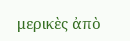μερικὲς ἀπὸ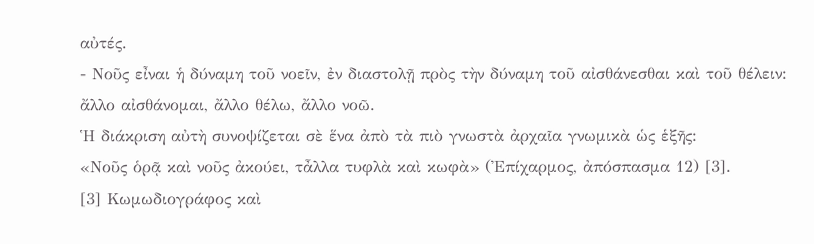αὐτές.
- Νοῦς εἶναι ἡ δύναμη τοῦ νοεῖν, ἐν διαστολῇ πρὸς τὴν δύναμη τοῦ αἰσθάνεσθαι καὶ τοῦ θέλειν: ἄλλο αἰσθάνομαι, ἄλλο θέλω, ἄλλο νοῶ.
Ἡ διάκριση αὐτὴ συνοψίζεται σὲ ἕνα ἀπὸ τὰ πιὸ γνωστὰ ἀρχαῖα γνωμικὰ ὡς ἑξῆς:
«Νοῦς ὁρᾷ καὶ νοῦς ἀκούει, τἆλλα τυφλὰ καὶ κωφὰ» (Ἐπίχαρμος, ἀπόσπασμα 12) [3].
[3] Κωμωδιογράφος καὶ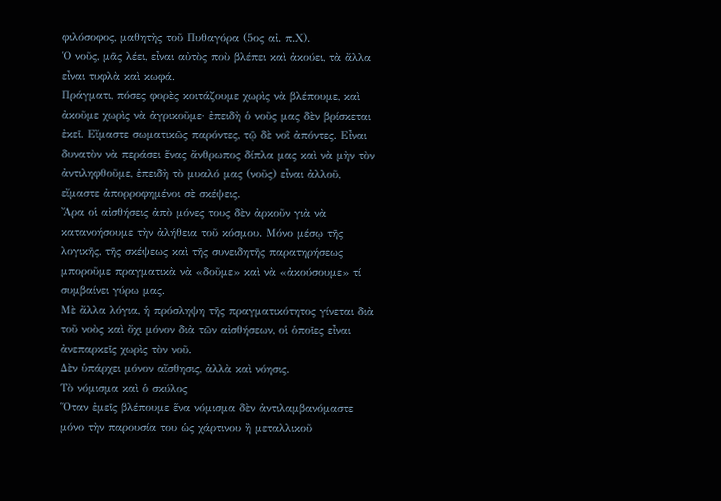φιλόσοφος, μαθητὴς τοῦ Πυθαγόρα (5ος αἰ. π.Χ).
Ὁ νοῦς, μᾶς λέει, εἶναι αὐτὸς ποὺ βλέπει καὶ ἀκούει, τὰ ἄλλα εἶναι τυφλὰ καὶ κωφά.
Πράγματι, πόσες φορὲς κοιτάζουμε χωρὶς νὰ βλέπουμε, καὶ ἀκοῦμε χωρὶς νὰ ἀγρικοῦμε· ἐπειδὴ ὁ νοῦς μας δὲν βρίσκεται ἐκεῖ. Εἴμαστε σωματικῶς παρόντες, τῷ δὲ νοῒ ἀπόντες. Εἶναι δυνατὸν νὰ περάσει ἕνας ἄνθρωπος δίπλα μας καὶ νὰ μὴν τὸν ἀντιληφθοῦμε, ἐπειδὴ τὸ μυαλό μας (νοῦς) εἶναι ἀλλοῦ, εἴμαστε ἀπορροφημένοι σὲ σκέψεις.
Ἄρα οἱ αἰσθήσεις ἀπὸ μόνες τους δὲν ἀρκοῦν γιὰ νὰ κατανοήσουμε τὴν ἀλήθεια τοῦ κόσμου. Μόνο μέσῳ τῆς λογικῆς, τῆς σκέψεως καὶ τῆς συνειδητῆς παρατηρήσεως μποροῦμε πραγματικὰ νὰ «δοῦμε» καὶ νὰ «ἀκούσουμε» τί συμβαίνει γύρω μας.
Μὲ ἄλλα λόγια, ἡ πρόσληψη τῆς πραγματικότητος γίνεται διὰ τοῦ νοὸς καὶ ὄχι μόνον διὰ τῶν αἰσθήσεων, οἱ ὁποῖες εἶναι ἀνεπαρκεῖς χωρὶς τὸν νοῦ.
Δὲν ὑπάρχει μόνον αἴσθησις, ἀλλὰ καὶ νόησις.
Τὸ νόμισμα καὶ ὁ σκύλος
Ὅταν ἐμεῖς βλέπουμε ἕνα νόμισμα δὲν ἀντιλαμβανόμαστε μόνο τὴν παρουσία του ὡς χάρτινου ἢ μεταλλικοῦ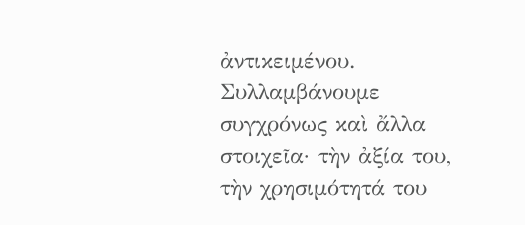ἀντικειμένου. Συλλαμβάνουμε συγχρόνως καὶ ἄλλα στοιχεῖα· τὴν ἀξία του, τὴν χρησιμότητά του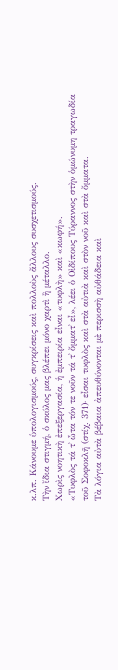κ.λπ. Κάνουμε ὑπολογισμούς, συγκρίσεις καὶ πολλοὺς ἄλλους συσχετισμούς.
Τὴν ἴδια στιγμή, ὁ σκύλος μας βλέπει μόνο χαρτὶ ἢ μέταλλο.
Χωρὶς νοητικὴ ἐπεξεργασία, ἡ ἐμπειρία εἶναι «τυφλὴ» καὶ «κωφή».
«Τυφλὸς τά τ᾽ ὦτα τόν τε νοῦν τά τ᾽ ὄμματ᾽ εἶ», λέει ὁ Οἰδίπους Τύραννος στὴν ὁμώνυμη τραγωδία τοῦ Σοφοκλῆ (στίχ. 371)· εἶσαι τυφλὸς καὶ στὰ αὐτιὰ καὶ στὸν νοῦ καὶ στὰ ὄμματα.
Τὰ λόγια αὐτὰ βέβαια ἀπευθύνονται μὲ περισσὴ αὐθάδεια καὶ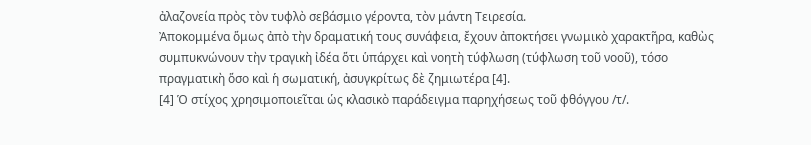ἀλαζονεία πρὸς τὸν τυφλὸ σεβάσμιο γέροντα, τὸν μάντη Τειρεσία.
Ἀποκομμένα ὅμως ἀπὸ τὴν δραματική τους συνάφεια, ἔχουν ἀποκτήσει γνωμικὸ χαρακτῆρα, καθὼς συμπυκνώνουν τὴν τραγικὴ ἰδέα ὅτι ὑπάρχει καὶ νοητὴ τύφλωση (τύφλωση τοῦ νοοῦ), τόσο πραγματικὴ ὅσο καὶ ἡ σωματική, ἀσυγκρίτως δὲ ζημιωτέρα [4].
[4] Ὁ στίχος χρησιμοποιεῖται ὡς κλασικὸ παράδειγμα παρηχήσεως τοῦ φθόγγου /τ/.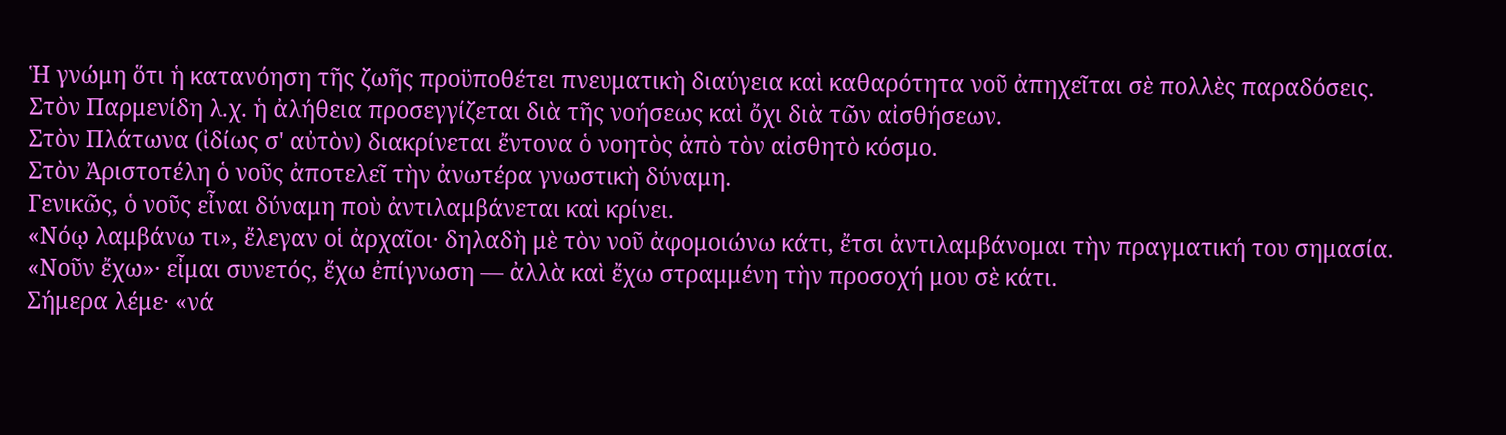Ἡ γνώμη ὅτι ἡ κατανόηση τῆς ζωῆς προϋποθέτει πνευματικὴ διαύγεια καὶ καθαρότητα νοῦ ἀπηχεῖται σὲ πολλὲς παραδόσεις.
Στὸν Παρμενίδη λ.χ. ἡ ἀλήθεια προσεγγίζεται διὰ τῆς νοήσεως καὶ ὄχι διὰ τῶν αἰσθήσεων.
Στὸν Πλάτωνα (ἰδίως σ' αὐτὸν) διακρίνεται ἔντονα ὁ νοητὸς ἀπὸ τὸν αἰσθητὸ κόσμο.
Στὸν Ἀριστοτέλη ὁ νοῦς ἀποτελεῖ τὴν ἀνωτέρα γνωστικὴ δύναμη.
Γενικῶς, ὁ νοῦς εἶναι δύναμη ποὺ ἀντιλαμβάνεται καὶ κρίνει.
«Νόῳ λαμβάνω τι», ἔλεγαν οἱ ἀρχαῖοι· δηλαδὴ μὲ τὸν νοῦ ἀφομοιώνω κάτι, ἔτσι ἀντιλαμβάνομαι τὴν πραγματική του σημασία.
«Νοῦν ἔχω»· εἶμαι συνετός, ἔχω ἐπίγνωση — ἀλλὰ καὶ ἔχω στραμμένη τὴν προσοχή μου σὲ κάτι.
Σήμερα λέμε· «νά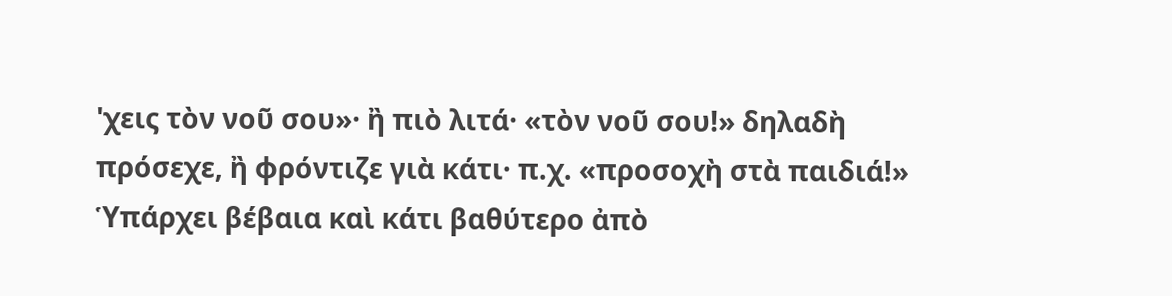'χεις τὸν νοῦ σου»· ἢ πιὸ λιτά· «τὸν νοῦ σου!» δηλαδὴ πρόσεχε, ἢ φρόντιζε γιὰ κάτι· π.χ. «προσοχὴ στὰ παιδιά!»
Ὑπάρχει βέβαια καὶ κάτι βαθύτερο ἀπὸ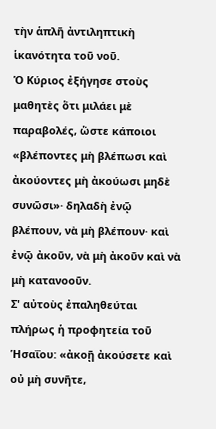τὴν ἁπλῆ ἀντιληπτικὴ ἱκανότητα τοῦ νοῦ.
Ὁ Κύριος ἐξήγησε στοὺς μαθητὲς ὅτι μιλάει μὲ παραβολές, ὥστε κάποιοι «βλέποντες μὴ βλέπωσι καὶ ἀκούοντες μὴ ἀκούωσι μηδὲ συνῶσι»· δηλαδὴ ἐνῷ βλέπουν, νὰ μὴ βλέπουν· καὶ ἐνῷ ἀκοῦν, νὰ μὴ ἀκοῦν καὶ νὰ μὴ κατανοοῦν.
Σ' αὐτοὺς ἐπαληθεύται πλήρως ἡ προφητεία τοῦ Ἡσαΐου: «ἀκοῇ ἀκούσετε καὶ οὐ μὴ συνῆτε,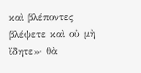καὶ βλέποντες βλέψετε καὶ οὐ μὴ ἴδητε»· θὰ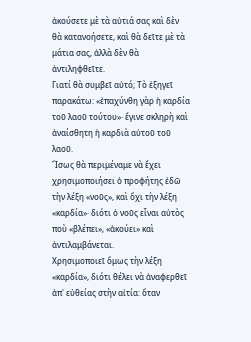ἀκούσετε μὲ τὰ αὐτιά σας καὶ δὲν θὰ κατανοήσετε, καὶ θὰ δεῖτε μὲ τὰ μάτια σας, ἀλλὰ δὲν θὰ ἀντιληφθεῖτε.
Γιατί θὰ συμβεῖ αὐτό; Τὸ ἐξηγεῖ παρακάτω: «ἐπαχύνθη γὰρ ἡ καρδία τοῦ λαοῦ τούτου»· ἔγινε σκληρὴ καὶ ἀναίσθητη ἡ καρδιὰ αὐτοῦ τοῦ λαοῦ.
Ἴσως θὰ περιμέναμε νὰ ἔχει χρησιμοποιήσει ὁ προφήτης ἐδῶ τὴν λέξη «νοῦς», καὶ ὄχι τὴν λέξη «καρδία»· διότι ὁ νοῦς εἶναι αὐτὸς ποὺ «βλέπει», «ἀκούει» καὶ ἀντιλαμβάνεται.
Χρησιμοποιεῖ ὅμως τὴν λέξη «καρδία», διότι θέλει νὰ ἀναφερθεῖ ἀπ' εὐθείας στὴν αἰτία: ὅταν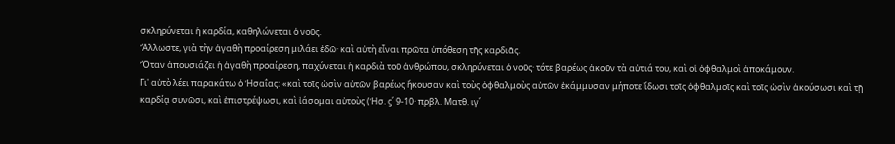σκληρύνεται ἡ καρδία, καθηλώνεται ὁ νοῦς.
Ἄλλωστε, γιὰ τὴν ἀγαθὴ προαίρεση μιλάει ἐδῶ· καὶ αὐτὴ εἶναι πρῶτα ὑπόθεση τῆς καρδιᾶς.
Ὅταν ἀπουσιάζει ἡ ἀγαθὴ προαίρεση, παχύνεται ἡ καρδιὰ τοῦ ἀνθρώπου, σκληρύνεται ὁ νοῦς· τότε βαρέως ἀκοῦν τὰ αὐτιά του, καὶ οἱ ὀφθαλμοὶ ἀποκάμουν.
Γι' αὐτὸ λέει παρακάτω ὁ Ἡσαΐας: «καὶ τοῖς ὠσὶν αὐτῶν βαρέως ἤκουσαν καὶ τοὺς ὀφθαλμοὺς αὐτῶν ἐκάμμυσαν μήποτε ἴδωσι τοῖς ὀφθαλμοῖς καὶ τοῖς ὠσὶν ἀκούσωσι καὶ τῇ καρδίᾳ συνῶσι, καὶ ἐπιστρέψωσι, καὶ ἰάσομαι αὐτοὺς (Ἡσ. ϛ΄ 9-10· πρβλ. Ματθ. ιγ΄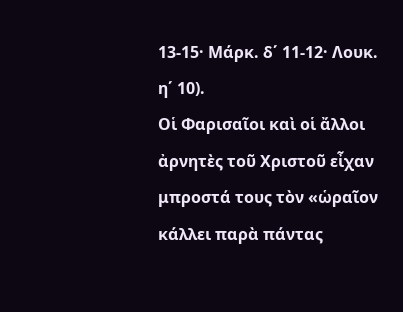13-15· Μάρκ. δ΄ 11-12· Λουκ. η΄ 10).
Οἱ Φαρισαῖοι καὶ οἱ ἄλλοι ἀρνητὲς τοῦ Χριστοῦ εἶχαν μπροστά τους τὸν «ὡραῖον κάλλει παρὰ πάντας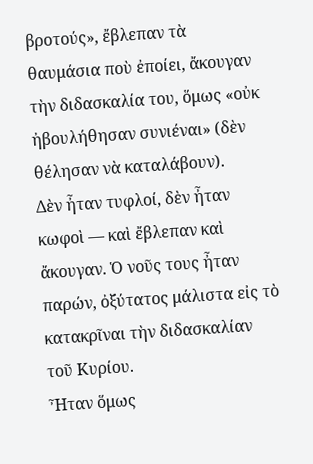βροτούς», ἔβλεπαν τὰ θαυμάσια ποὺ ἐποίει, ἄκουγαν τὴν διδασκαλία του, ὅμως «οὐκ ἠβουλήθησαν συνιέναι» (δὲν θέλησαν νὰ καταλάβουν).
Δὲν ἦταν τυφλοί, δὲν ἦταν κωφοὶ — καὶ ἔβλεπαν καὶ ἄκουγαν. Ὁ νοῦς τους ἦταν παρών, ὀξύτατος μάλιστα εἰς τὸ κατακρῖναι τὴν διδασκαλίαν τοῦ Κυρίου.
Ἦταν ὅμως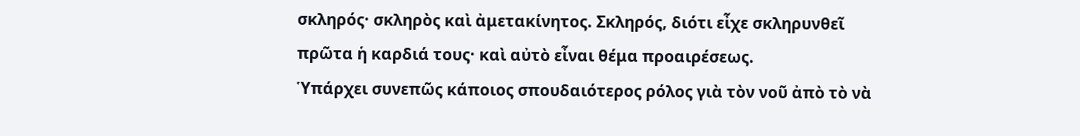σκληρός· σκληρὸς καὶ ἀμετακίνητος. Σκληρός, διότι εἶχε σκληρυνθεῖ πρῶτα ἡ καρδιά τους· καὶ αὐτὸ εἶναι θέμα προαιρέσεως.
Ὑπάρχει συνεπῶς κάποιος σπουδαιότερος ρόλος γιὰ τὸν νοῦ ἀπὸ τὸ νὰ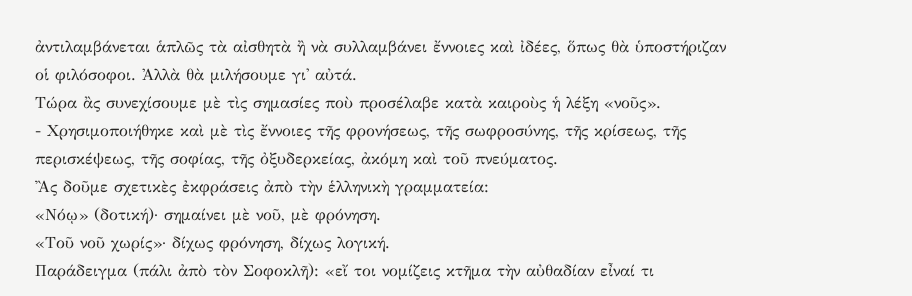ἀντιλαμβάνεται ἁπλῶς τὰ αἰσθητὰ ἢ νὰ συλλαμβάνει ἔννοιες καὶ ἰδέες, ὅπως θὰ ὑποστήριζαν οἱ φιλόσοφοι. Ἀλλὰ θὰ μιλήσουμε γι' αὐτά.
Τώρα ἂς συνεχίσουμε μὲ τὶς σημασίες ποὺ προσέλαβε κατὰ καιροὺς ἡ λέξη «νοῦς».
- Χρησιμοποιήθηκε καὶ μὲ τὶς ἔννοιες τῆς φρονήσεως, τῆς σωφροσύνης, τῆς κρίσεως, τῆς περισκέψεως, τῆς σοφίας, τῆς ὀξυδερκείας, ἀκόμη καὶ τοῦ πνεύματος.
Ἂς δοῦμε σχετικὲς ἐκφράσεις ἀπὸ τὴν ἑλληνικὴ γραμματεία:
«Νόῳ» (δοτική)· σημαίνει μὲ νοῦ, μὲ φρόνηση.
«Τοῦ νοῦ χωρίς»· δίχως φρόνηση, δίχως λογική.
Παράδειγμα (πάλι ἀπὸ τὸν Σοφοκλῆ): «εἴ τοι νομίζεις κτῆμα τὴν αὐθαδίαν εἶναί τι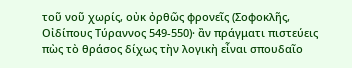τοῦ νοῦ χωρίς, οὐκ ὀρθῶς φρονεῖς (Σοφοκλῆς, Οἰδίπους Τύραννος 549-550)· ἂν πράγματι πιστεύεις πὼς τὸ θράσος δίχως τὴν λογικὴ εἶναι σπουδαῖο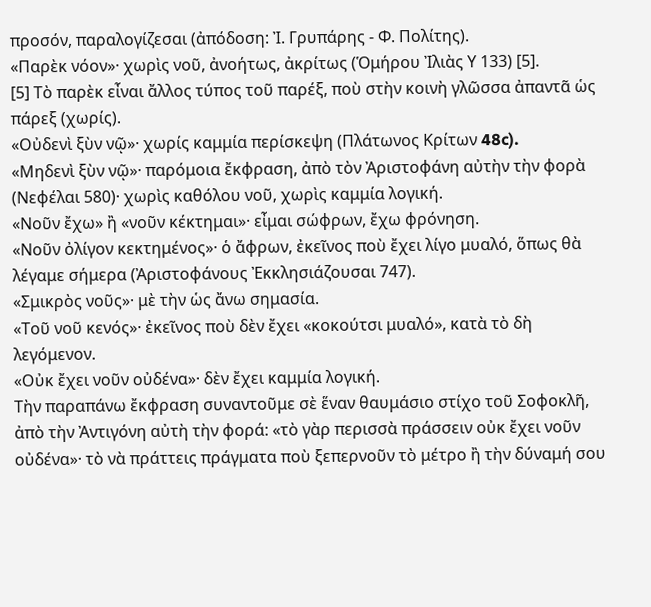προσόν, παραλογίζεσαι (ἀπόδοση: Ἰ. Γρυπάρης - Φ. Πολίτης).
«Παρὲκ νόον»· χωρὶς νοῦ, ἀνοήτως, ἀκρίτως (Ὁμήρου Ἰλιὰς Υ 133) [5].
[5] Τὸ παρὲκ εἶναι ἄλλος τύπος τοῦ παρέξ, ποὺ στὴν κοινὴ γλῶσσα ἀπαντᾶ ὡς πάρεξ (χωρίς).
«Οὐδενὶ ξὺν νῷ»· χωρίς καμμία περίσκεψη (Πλάτωνος Κρίτων 48c).
«Μηδενὶ ξὺν νῷ»· παρόμοια ἔκφραση, ἀπὸ τὸν Ἀριστοφάνη αὐτὴν τὴν φορὰ (Νεφέλαι 580)· χωρὶς καθόλου νοῦ, χωρὶς καμμία λογική.
«Νοῦν ἔχω» ἢ «νοῦν κέκτημαι»· εἶμαι σώφρων, ἔχω φρόνηση.
«Νοῦν ὀλίγον κεκτημένος»· ὁ ἄφρων, ἐκεῖνος ποὺ ἔχει λίγο μυαλό, ὅπως θὰ λέγαμε σήμερα (Ἀριστοφάνους Ἐκκλησιάζουσαι 747).
«Σμικρὸς νοῦς»· μὲ τὴν ὡς ἄνω σημασία.
«Τοῦ νοῦ κενός»· ἐκεῖνος ποὺ δὲν ἔχει «κοκούτσι μυαλό», κατὰ τὸ δὴ λεγόμενον.
«Οὐκ ἔχει νοῦν οὐδένα»· δὲν ἔχει καμμία λογική.
Τὴν παραπάνω ἔκφραση συναντοῦμε σὲ ἕναν θαυμάσιο στίχο τοῦ Σοφοκλῆ, ἀπὸ τὴν Ἀντιγόνη αὐτὴ τὴν φορά: «τὸ γὰρ περισσὰ πράσσειν οὐκ ἔχει νοῦν οὐδένα»· τὸ νὰ πράττεις πράγματα ποὺ ξεπερνοῦν τὸ μέτρο ἢ τὴν δύναμή σου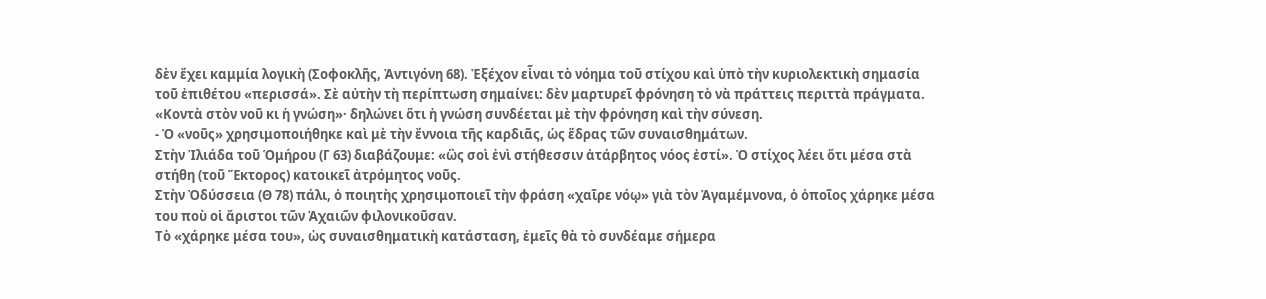δὲν ἔχει καμμία λογικὴ (Σοφοκλῆς, Ἀντιγόνη 68). Ἐξέχον εἶναι τὸ νόημα τοῦ στίχου καὶ ὑπὸ τὴν κυριολεκτικὴ σημασία τοῦ ἐπιθέτου «περισσά». Σὲ αὐτὴν τὴ περίπτωση σημαίνει: δὲν μαρτυρεῖ φρόνηση τὸ νὰ πράττεις περιττὰ πράγματα.
«Κοντὰ στὸν νοῦ κι ἡ γνώση»· δηλώνει ὅτι ἡ γνώση συνδέεται μὲ τὴν φρόνηση καὶ τὴν σύνεση.
- Ὁ «νοῦς» χρησιμοποιήθηκε καὶ μὲ τὴν ἔννοια τῆς καρδιᾶς, ὡς ἕδρας τῶν συναισθημάτων.
Στὴν Ἰλιάδα τοῦ Ὁμήρου (Γ 63) διαβάζουμε: «ὣς σοὶ ἐνὶ στήθεσσιν ἀτάρβητος νόος ἐστί». Ὁ στίχος λέει ὅτι μέσα στὰ στήθη (τοῦ Ἕκτορος) κατοικεῖ ἀτρόμητος νοῦς.
Στὴν Ὀδύσσεια (Θ 78) πάλι, ὁ ποιητὴς χρησιμοποιεῖ τὴν φράση «χαῖρε νόῳ» γιὰ τὸν Ἀγαμέμνονα, ὁ ὁποῖος χάρηκε μέσα του ποὺ οἱ ἄριστοι τῶν Ἀχαιῶν φιλονικοῦσαν.
Τὸ «χάρηκε μέσα του», ὡς συναισθηματικὴ κατάσταση, ἐμεῖς θὰ τὸ συνδέαμε σήμερα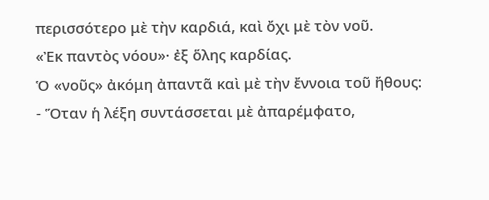περισσότερο μὲ τὴν καρδιά, καὶ ὄχι μὲ τὸν νοῦ.
«Ἐκ παντὸς νόου»· ἐξ ὅλης καρδίας.
Ὁ «νοῦς» ἀκόμη ἀπαντᾶ καὶ μὲ τὴν ἔννοια τοῦ ἤθους:
- Ὅταν ἡ λέξη συντάσσεται μὲ ἀπαρέμφατο,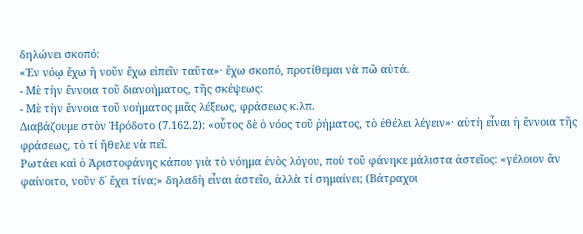δηλώνει σκοπό:
«Ἐν νόῳ ἔχω ἢ νοῦν ἔχω εἰπεῖν ταῦτα»· ἔχω σκοπό, προτίθεμαι νὰ πῶ αὐτά.
- Μὲ τὴν ἔννοια τοῦ διανοήματος, τῆς σκέψεως:
- Μὲ τὴν ἔννοια τοῦ νοήματος μιᾶς λέξεως, φράσεως κ.λπ.
Διαβάζουμε στὸν Ἡρόδοτο (7.162.2): «οὗτος δὲ ὁ νόος τοῦ ῥήματος, τὸ ἐθέλει λέγειν»· αὐτὴ εἶναι ἡ ἔννοια τῆς φράσεως, τὸ τί ἤθελε νὰ πεῖ.
Ρωτάει καὶ ὁ Ἀριστοφάνης κάπου γιὰ τὸ νόημα ἑνὸς λόγου, ποὺ τοῦ φάνηκε μάλιστα ἀστεῖος: «γέλοιον ἂν φαίνοιτο, νοῦν δ᾽ ἔχει τίνα;» δηλαδὴ εἶναι ἀστεῖο, ἀλλὰ τί σημαίνει; (Βάτραχοι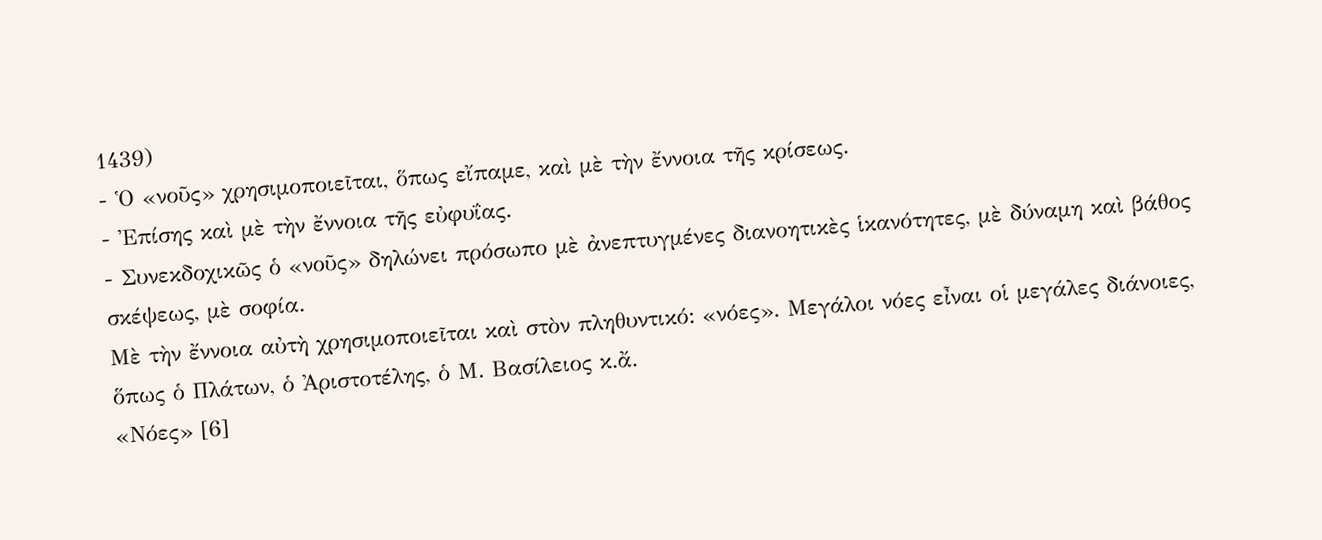1439)
- Ὁ «νοῦς» χρησιμοποιεῖται, ὅπως εἴπαμε, καὶ μὲ τὴν ἔννοια τῆς κρίσεως.
- Ἐπίσης καὶ μὲ τὴν ἔννοια τῆς εὐφυΐας.
- Συνεκδοχικῶς ὁ «νοῦς» δηλώνει πρόσωπο μὲ ἀνεπτυγμένες διανοητικὲς ἱκανότητες, μὲ δύναμη καὶ βάθος σκέψεως, μὲ σοφία.
Μὲ τὴν ἔννοια αὐτὴ χρησιμοποιεῖται καὶ στὸν πληθυντικό: «νόες». Μεγάλοι νόες εἶναι οἱ μεγάλες διάνοιες, ὅπως ὁ Πλάτων, ὁ Ἀριστοτέλης, ὁ Μ. Βασίλειος κ.ἄ.
«Νόες» [6]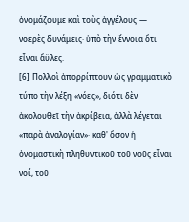ὀνομάζουμε καὶ τοὺς ἀγγέλους — νοερὲς δυνάμεις· ὑπὸ τὴν ἔννοια ὅτι εἶναι ἄϋλες.
[6] Πολλοὶ ἀπορρίπτουν ὡς γραμματικὸ τύπο τὴν λέξη «νόες», διότι δὲν ἀκολουθεῖ τὴν ἀκρίβεια, ἀλλὰ λέγεται «παρὰ ἀναλογίαν»· καθ' ὅσον ἡ ὀνομαστικὴ πληθυντικοῦ τοῦ νοῦς εἶναι νοί, τοῦ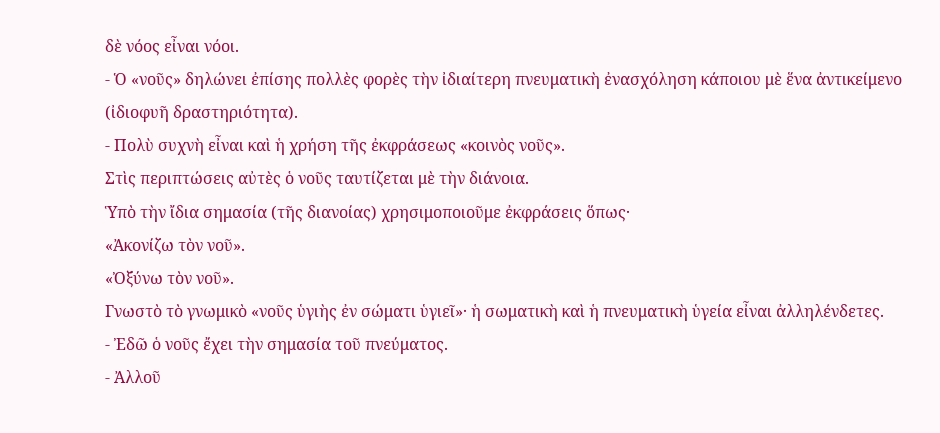δὲ νόος εἶναι νόοι.
- Ὁ «νοῦς» δηλώνει ἐπίσης πολλὲς φορὲς τὴν ἰδιαίτερη πνευματικὴ ἐνασχόληση κάποιου μὲ ἕνα ἀντικείμενο (ἰδιοφυῆ δραστηριότητα).
- Πολὺ συχνὴ εἶναι καὶ ἡ χρήση τῆς ἐκφράσεως «κοινὸς νοῦς».
Στὶς περιπτώσεις αὐτὲς ὁ νοῦς ταυτίζεται μὲ τὴν διάνοια.
Ὑπὸ τὴν ἴδια σημασία (τῆς διανοίας) χρησιμοποιοῦμε ἐκφράσεις ὅπως·
«Ἀκονίζω τὸν νοῦ».
«Ὀξύνω τὸν νοῦ».
Γνωστὸ τὸ γνωμικὸ «νοῦς ὑγιὴς ἐν σώματι ὑγιεῖ»· ἡ σωματικὴ καὶ ἡ πνευματικὴ ὑγεία εἶναι ἀλληλένδετες.
- Ἐδῶ ὁ νοῦς ἔχει τὴν σημασία τοῦ πνεύματος.
- Ἀλλοῦ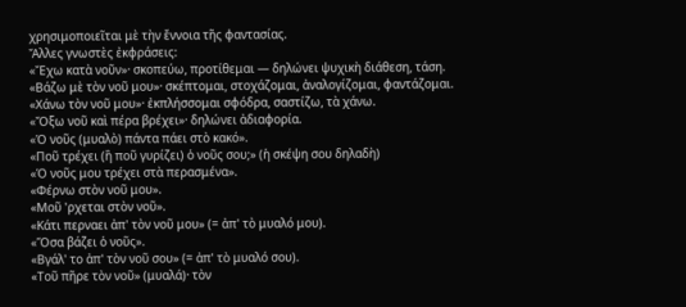χρησιμοποιεῖται μὲ τὴν ἔννοια τῆς φαντασίας.
Ἄλλες γνωστὲς ἐκφράσεις:
«Ἔχω κατὰ νοῦν»· σκοπεύω, προτίθεμαι — δηλώνει ψυχικὴ διάθεση, τάση.
«Βάζω μὲ τὸν νοῦ μου»· σκέπτομαι, στοχάζομαι, ἀναλογίζομαι, φαντάζομαι.
«Χάνω τὸν νοῦ μου»· ἐκπλήσσομαι σφόδρα, σαστίζω, τὰ χάνω.
«Ὄξω νοῦ καὶ πέρα βρέχει»· δηλώνει ἀδιαφορία.
«Ὁ νοῦς (μυαλὸ) πάντα πάει στὸ κακό».
«Ποῦ τρέχει (ἢ ποῦ γυρίζει) ὁ νοῦς σου;» (ἡ σκέψη σου δηλαδὴ)
«Ὁ νοῦς μου τρέχει στὰ περασμένα».
«Φέρνω στὸν νοῦ μου».
«Μοῦ 'ρχεται στὸν νοῦ».
«Κάτι περναει ἀπ' τὸν νοῦ μου» (= ἀπ' τὸ μυαλό μου).
«Ὅσα βάζει ὁ νοῦς».
«Βγάλ' το ἀπ' τὸν νοῦ σου» (= ἀπ' τὸ μυαλό σου).
«Τοῦ πῆρε τὸν νοῦ» (μυαλά)· τὸν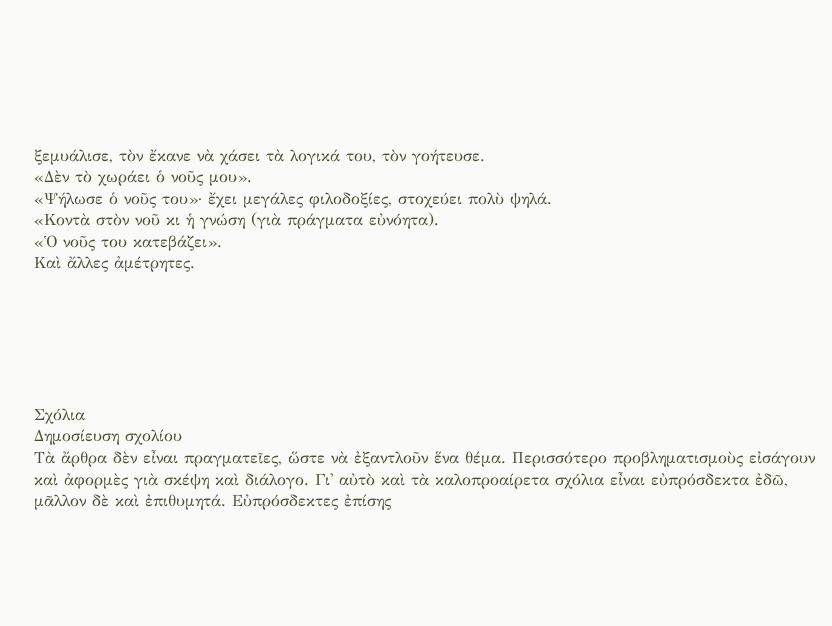ξεμυάλισε, τὸν ἔκανε νὰ χάσει τὰ λογικά του, τὸν γοήτευσε.
«Δὲν τὸ χωράει ὁ νοῦς μου».
«Ψήλωσε ὁ νοῦς του»· ἔχει μεγάλες φιλοδοξίες, στοχεύει πολὺ ψηλά.
«Κοντὰ στὸν νοῦ κι ἡ γνώση (γιὰ πράγματα εὐνόητα).
«Ὁ νοῦς του κατεβάζει».
Καὶ ἄλλες ἀμέτρητες.






Σχόλια
Δημοσίευση σχολίου
Τὰ ἄρθρα δὲν εἶναι πραγματεῖες, ὥστε νὰ ἐξαντλοῦν ἕνα θέμα. Περισσότερο προβληματισμοὺς εἰσάγουν καὶ ἀφορμὲς γιὰ σκέψη καὶ διάλογο. Γι' αὐτὸ καὶ τὰ καλοπροαίρετα σχόλια εἶναι εὐπρόσδεκτα ἐδῶ, μᾶλλον δὲ καὶ ἐπιθυμητά. Εὐπρόσδεκτες ἐπίσης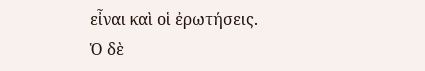εἶναι καὶ οἱ ἐρωτήσεις. Ὁ δὲ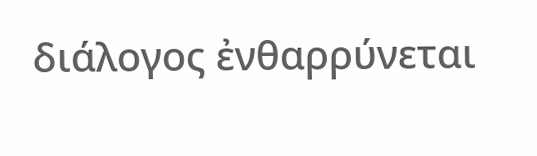διάλογος ἐνθαρρύνεται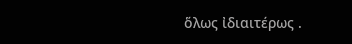ὅλως ἰδιαιτέρως .